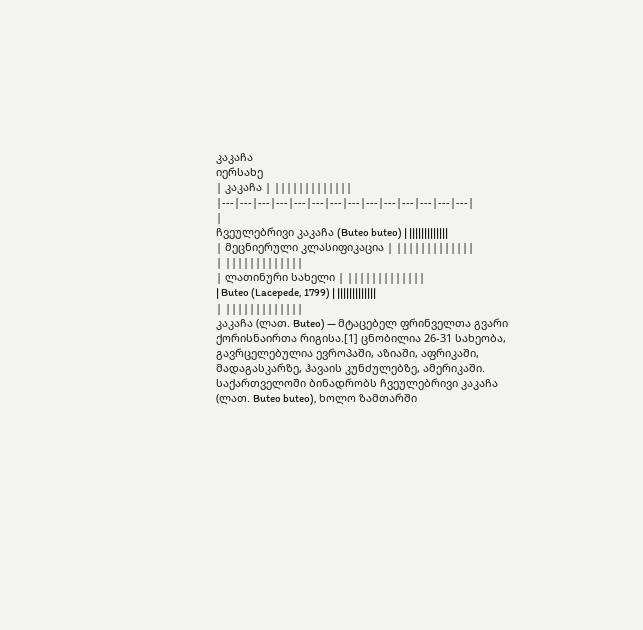კაკაჩა
იერსახე
| კაკაჩა | |||||||||||||
|---|---|---|---|---|---|---|---|---|---|---|---|---|---|
|
ჩვეულებრივი კაკაჩა (Buteo buteo) | |||||||||||||
| მეცნიერული კლასიფიკაცია | |||||||||||||
| |||||||||||||
| ლათინური სახელი | |||||||||||||
| Buteo (Lacepede, 1799) | |||||||||||||
| |||||||||||||
კაკაჩა (ლათ. Buteo) — მტაცებელ ფრინველთა გვარი ქორისნაირთა რიგისა.[1] ცნობილია 26-31 სახეობა, გავრცელებულია ევროპაში, აზიაში, აფრიკაში, მადაგასკარზე, ჰავაის კუნძულებზე, ამერიკაში. საქართველოში ბინადრობს ჩვეულებრივი კაკაჩა (ლათ. Buteo buteo), ხოლო ზამთარში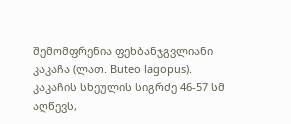შემომფრენია ფეხბანჯგვლიანი კაკაჩა (ლათ. Buteo lagopus). კაკაჩის სხეულის სიგრძე 46-57 სმ აღწევს,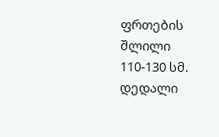ფრთების შლილი 110-130 სმ. დედალი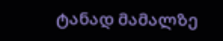ტანად მამალზე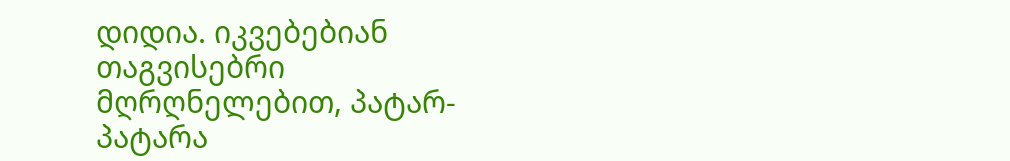დიდია. იკვებებიან თაგვისებრი მღრღნელებით, პატარ-პატარა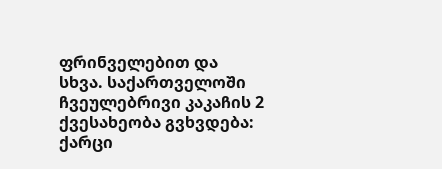ფრინველებით და სხვა. საქართველოში ჩვეულებრივი კაკაჩის 2 ქვესახეობა გვხვდება: ქარცი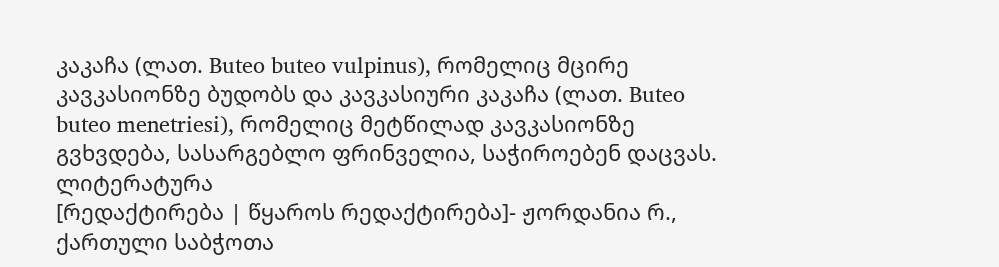კაკაჩა (ლათ. Buteo buteo vulpinus), რომელიც მცირე კავკასიონზე ბუდობს და კავკასიური კაკაჩა (ლათ. Buteo buteo menetriesi), რომელიც მეტწილად კავკასიონზე გვხვდება, სასარგებლო ფრინველია, საჭიროებენ დაცვას.
ლიტერატურა
[რედაქტირება | წყაროს რედაქტირება]- ჟორდანია რ., ქართული საბჭოთა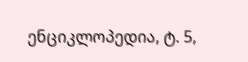ენციკლოპედია, ტ. 5,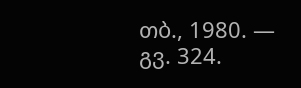თბ., 1980. — გვ. 324.